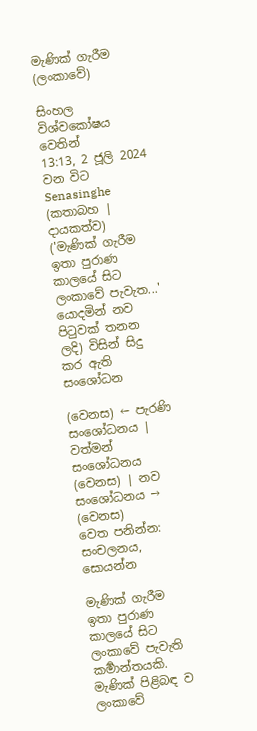මැණික් ගැරීම (ලංකාවේ)

සිංහල විශ්වකෝෂය වෙතින්
13:13, 2 ජූලි 2024 වන විට Senasinghe (කතාබහ | දායකත්ව) ('මැණික් ගැරීම ඉතා පුරාණ කාලයේ සිට ලංකාවේ පැවැත...' යොදමින් නව පිටුවක් තනන ලදි) විසින් සිදු කර ඇති සංශෝධන

(වෙනස) ← පැරණි සංශෝධනය | වත්මන් සංශෝධනය (වෙනස) | නව සංශෝධනය → (වෙනස)
වෙත පනින්න: සංචලනය, සොයන්න

මැණික් ගැරීම ඉතා පුරාණ කාලයේ සිට ලංකාවේ පැවැති කර්‍මාන්තයකි. මැණික් පිළිබඳ ව ලංකාවේ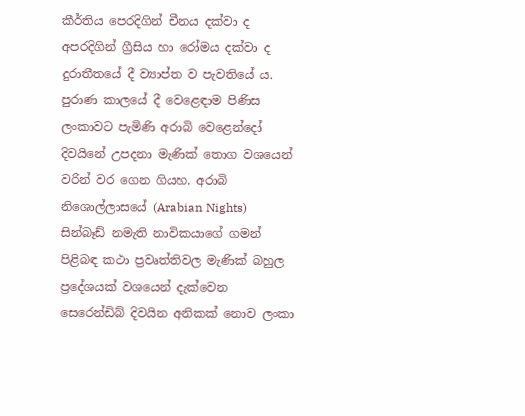කීර්තිය පෙරදිගින් චීනය දක්වා ද අපරදිගින් ග්‍රීසිය හා රෝමය දක්වා ද දුරාතීතයේ දී ව්‍යාප්ත ව පැවතියේ ය. පුරාණ කාලයේ දී වෙළෙඳාම පිණිස ලංකාවට පැමිණි අරාබි වෙළෙන්දෝ දිවයිනේ උපදනා මැණික් තොග වශයෙන් වරින් වර ගෙන ගියහ. අරාබි නිශොල්ලාසයේ (Arabian Nights) සින්බෑඩ් නමැති නාවිකයාගේ ගමන් පිළිබඳ කථා ප්‍රවෘත්තිවල මැණික් බහුල ප්‍රදේශයක් වශයෙන් දැක්වෙන සෙරෙන්ඩිබ් දිවයින අනිකක් නොව ලංකා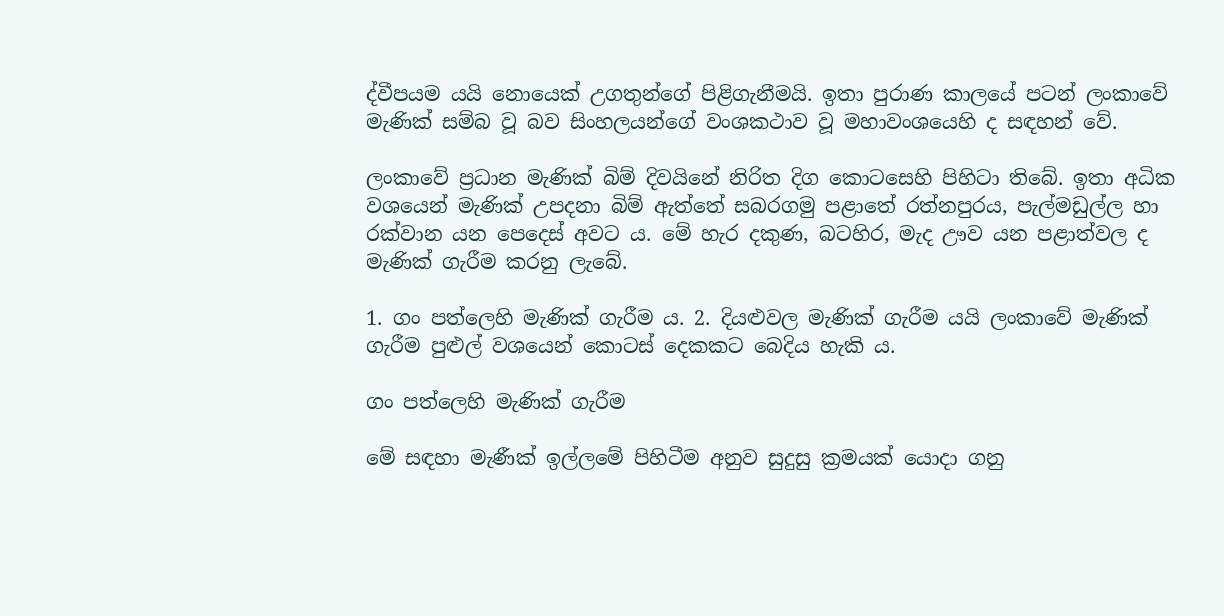ද්වීපයම යයි නොයෙක් උගතුන්ගේ පිළිගැනීමයි. ඉතා පුරාණ කාලයේ පටන් ලංකාවේ මැණික් සම්බ වූ බව සිංහලයන්ගේ වංශකථාව වූ මහාවංශයෙහි ද සඳහන් වේ.

ලංකාවේ ප්‍රධාන මැණික් බිම් දිවයිනේ නිරිත දිග කොටසෙහි පිහිටා තිබේ. ඉතා අධික වශයෙන් මැණික් උපදනා බිම් ඇත්තේ සබරගමු පළාතේ රත්නපුරය, පැල්මඩුල්ල හා රක්වාන යන පෙදෙස් අවට ය. මේ හැර දකුණ, බටහිර, මැද ඌව යන පළාත්වල ද මැණික් ගැරීම කරනු ලැබේ.

1. ගං පත්ලෙහි මැණික් ගැරීම ය. 2. දියළුවල මැණික් ගැරීම යයි ලංකාවේ මැණික් ගැරීම පුළුල් වශයෙන් කොටස් දෙකකට බෙදිය හැකි ය.

ගං පත්ලෙහි මැණික් ගැරීම

මේ සඳහා මැණීක් ඉල්ලමේ පිහිටීම අනුව සුදුසු ක්‍රමයක් යොදා ගනු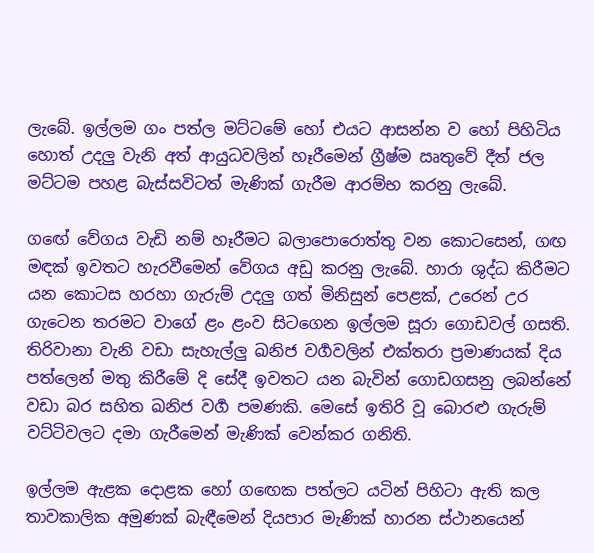ලැබේ. ඉල්ලම ගං පත්ල මට්ටමේ හෝ එයට ආසන්න ව හෝ පිහිටිය හොත් උදලු වැනි අත් ආයුධවලින් හෑරීමෙන් ග්‍රීෂ්ම ඍතුවේ දීත් ජල මට්ටම පහළ බැස්සවිටත් මැණික් ගැරීම ආරම්භ කරනු ලැබේ.

ගඟේ වේගය වැඩි නම් හෑරීමට බලාපොරොත්තු වන කොටසෙන්, ගඟ මඳක් ඉවතට හැරවීමෙන් වේගය අඩු කරනු ලැබේ. හාරා ශුද්ධ කිරීමට යන කොටස හරහා ගැරුම් උදලු ගත් මිනිසුන් පෙළක්, උරෙන් උර ගැටෙන තරමට වාගේ ළං ළංව සිටගෙන ඉල්ලම සූරා ගොඩවල් ගසති. තිරිවානා වැනි වඩා සැහැල්ලු ඛනිජ වර්‍ගවලින් එක්තරා ප්‍රමාණයක් දිය පත්ලෙන් මතු කිරීමේ දි සේදී ඉවතට යන බැවින් ගොඩගසනු ලබන්නේ වඩා බර සහිත ඛනිජ වර්‍ග පමණකි. මෙසේ ඉතිරි වූ බොරළු ගැරුම් වට්ටිවලට දමා ගැරීමෙන් මැණික් වෙන්කර ගනිති.

ඉල්ලම ඇළක දොළක හෝ ගඟෙක පත්ලට යටින් පිහිටා ඇති කල තාවකාලික අමුණක් බැඳීමෙන් දියපාර මැණික් හාරන ස්ථානයෙන්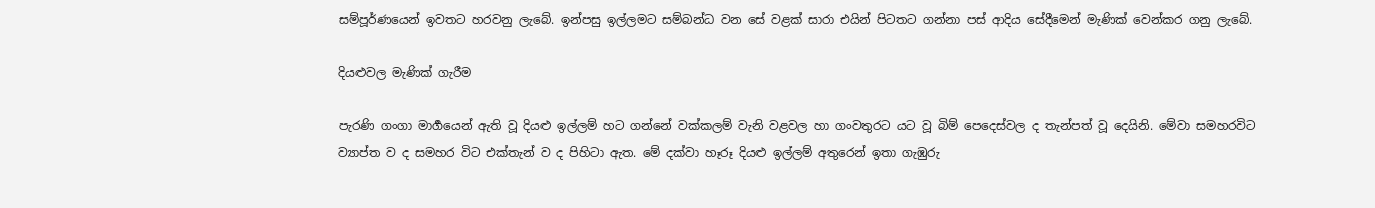සම්පූර්ණයෙන් ඉවතට හරවනු ලැබේ. ඉන්පසු ඉල්ලමට සම්බන්ධ වන සේ වළක් සාරා එයින් පිටතට ගන්නා පස් ආදිය සේදීමෙන් මැණික් වෙන්කර ගනු ලැබේ.

දියළුවල මැණික් ගැරීම

පැරණි ගංගා මාර්‍ගයෙන් ඇති වූ දියළු ඉල්ලම් හට ගන්නේ වක්කලම් වැනි වළවල හා ගංවතුරට යට වූ බිම් පෙදෙස්වල ද තැන්පත් වූ දෙයිනි. මේවා සමහරවිට ව්‍යාප්ත ව ද සමහර විට එක්තැන් ව ද පිහිටා ඇත. මේ දක්වා හෑරූ දියළු ඉල්ලම් අතුරෙන් ඉතා ගැඹුරු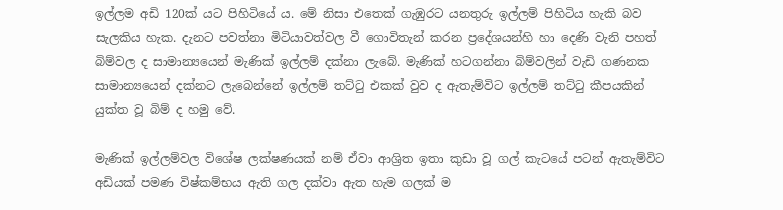ඉල්ලම අඩි 120ක් යට පිහිටියේ ය. මේ නිසා එතෙක් ගැඹුරට යනතුරු ඉල්ලම් පිහිටිය හැකි බව සැලකිය හැක. දැනට පවත්නා මිටියාවත්වල වී ගොවිතැන් කරන ප්‍රදේශයන්හි හා දෙණි වැනි පහත් බිම්වල ද සාමාන්‍යයෙන් මැණික් ඉල්ලම් දක්නා ලැබේ. මැණික් හටගන්නා බිම්වලින් වැඩි ගණනක සාමාන්‍යයෙන් දක්නට ලැබෙන්නේ ඉල්ලම් තට්ටු එකක් වුව ද ඇතැම්විට ඉල්ලම් තට්ටු කීපයකින් යුක්ත වූ බිම් ද හමු වේ.

මැණික් ඉල්ලම්වල විශේෂ ලක්ෂණයක් නම් ඒවා ආශ්‍රිත ඉතා කුඩා වූ ගල් කැටයේ පටන් ඇතැම්විට අඩියක් පමණ විෂ්කම්භය ඇති ගල දක්වා ඇත හැම ගලක් ම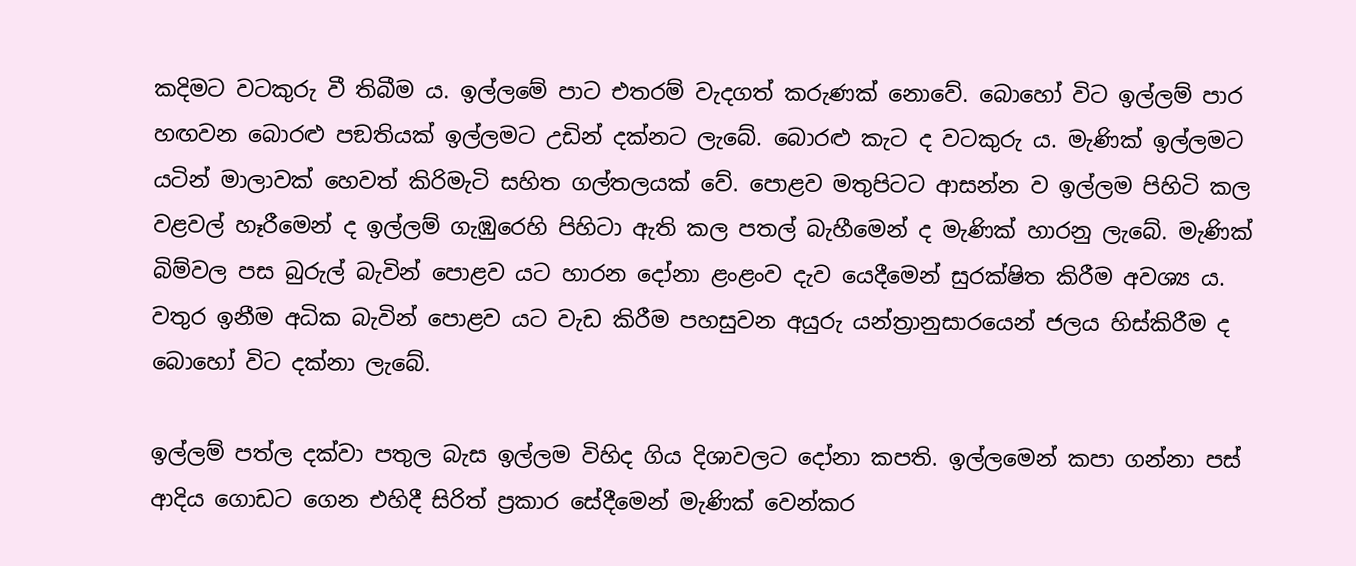කදිමට වටකුරු වී තිබීම ය. ඉල්ලමේ පාට එතරම් වැදගත් කරුණක් නොවේ. බොහෝ විට ඉල්ලම් පාර හඟවන බොරළු පඞතියක් ඉල්ලමට උඩින් දක්නට ලැබේ. බොරළු කැට ද වටකුරු ය. මැණික් ඉල්ලමට යටින් මාලාවක් හෙවත් කිරිමැටි සහිත ගල්තලයක් වේ. පොළව මතුපිටට ආසන්න ව ඉල්ලම පිහිටි කල වළවල් හෑරීමෙන් ද ඉල්ලම් ගැඹුරෙහි පිහිටා ඇති කල පතල් බැහීමෙන් ද මැණික් හාරනු ලැබේ. මැණික් බිම්වල පස බුරුල් බැවින් පොළව යට හාරන දෝනා ළංළංව දැව යෙදීමෙන් සුරක්ෂිත කිරීම අවශ්‍ය ය. වතුර ඉනීම අධික බැවින් පොළව යට වැඩ කිරීම පහසුවන අයුරු යන්ත්‍රානුසාරයෙන් ජලය හිස්කිරීම ද බොහෝ විට දක්නා ලැබේ.

ඉල්ලම් පත්ල දක්වා පතුල බැස ඉල්ලම විහිද ගිය දිශාවලට දෝනා කපති. ඉල්ලමෙන් කපා ගන්නා පස් ආදිය ගොඩට ගෙන එහිදී සිරිත් ප්‍රකාර සේදීමෙන් මැණික් වෙන්කර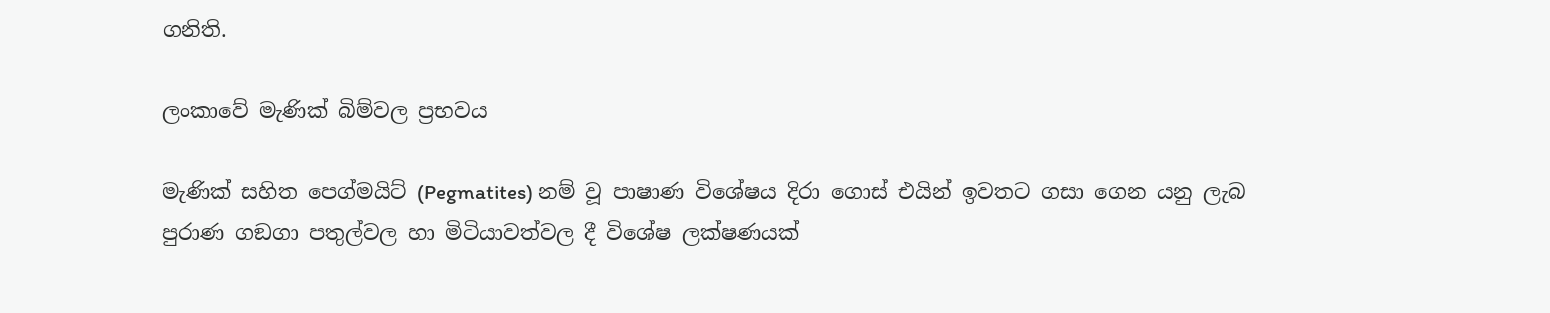ගනිති.

ලංකාවේ මැණික් බිම්වල ප්‍රභවය

මැණික් සහිත පෙග්මයිට් (Pegmatites) නම් වූ පාෂාණ විශේෂය දිරා ගොස් එයින් ඉවතට ගසා ගෙන යනු ලැබ පුරාණ ගඞගා පතුල්වල හා මිටියාවත්වල දී විශේෂ ලක්ෂණයක්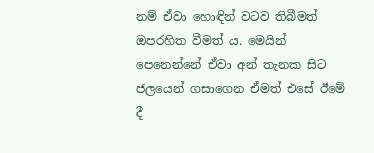නම් ඒවා හොඳින් වටව තිබීමත් ඔපරහිත වීමත් ය. මෙයින් පෙනෙන්නේ ඒවා අන් තැනක සිට ජලයෙන් ගසාගෙන ඒමත් එසේ ඊමේ දී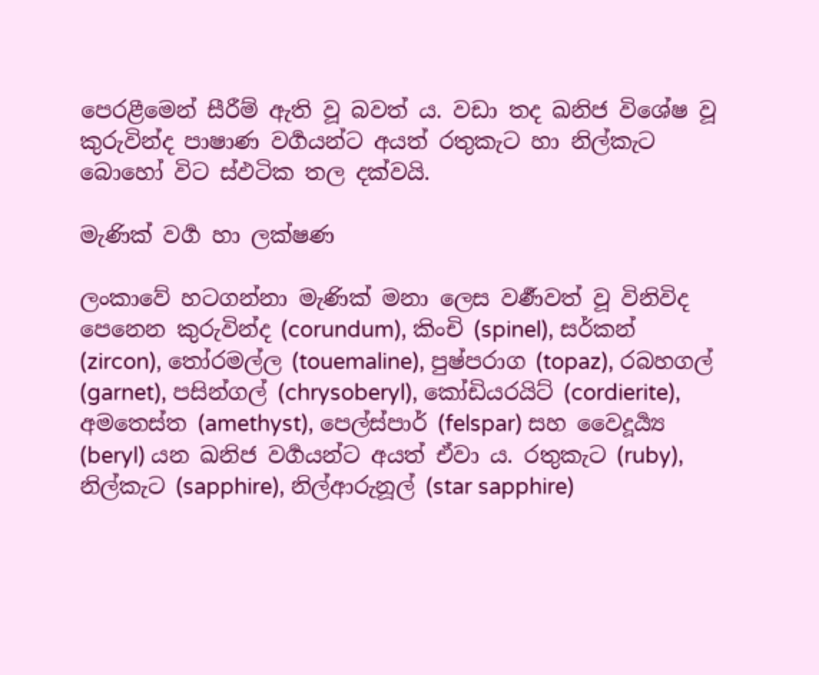පෙරළීමෙන් සීරීම් ඇති වූ බවත් ය. වඩා තද ඛනිජ විශේෂ වූ කුරුවින්ද පාෂාණ වර්‍ගයන්ට අයත් රතුකැට හා නිල්කැට බොහෝ විට ස්ඵටික තල දක්වයි.

මැණික් වර්‍ග හා ලක්ෂණ

ලංකාවේ හටගන්නා මැණික් මනා ලෙස වර්‍ණවත් වූ විනිවිද පෙනෙන කුරුවින්ද (corundum), කිංචි (spinel), සර්කන් (zircon), තෝරමල්ල (touemaline), පුෂ්පරාග (topaz), රබහගල් (garnet), පසින්ගල් (chrysoberyl), කෝඩියරයිට් (cordierite), අමතෙස්ත (amethyst), පෙල්ස්පාර් (felspar) සහ වෛදූර්‍ය්‍ය (beryl) යන ඛනිජ වර්‍ගයන්ට අයත් ඒවා ය. රතුකැට (ruby), නිල්කැට (sapphire), නිල්ආරුනූල් (star sapphire)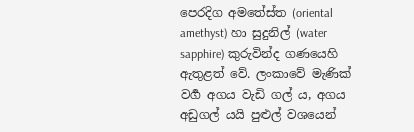පෙරදිග අමතේස්ත (oriental amethyst) හා සුදුනිල් (water sapphire) කුරුවින්ද ගණයෙහි ඇතුළත් වේ. ලංකාවේ මැණික් වර්‍ග අගය වැඩි ගල් ය, අගය අඩුගල් යයි පුළුල් වශයෙන්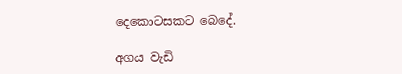දෙකොටසකට බෙදේ.

අගය වැඩි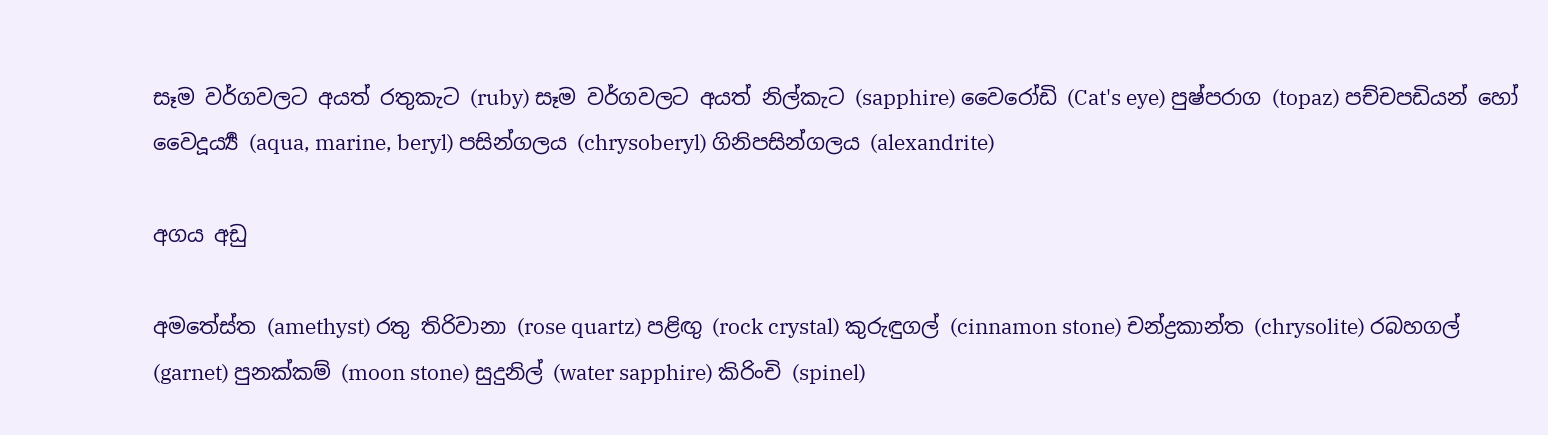සෑම වර්ගවලට අයත් රතුකැට (ruby) සෑම වර්ගවලට අයත් නිල්කැට (sapphire) වෛරෝඩි (Cat's eye) පුෂ්පරාග (topaz) පච්චපඩියන් හෝ වෛදූර්‍ය්‍ය (aqua, marine, beryl) පසින්ගලය (chrysoberyl) ගිනිපසින්ගලය (alexandrite)

අගය අඩු

අමතේස්ත (amethyst) රතු තිරිවානා (rose quartz) පළිඟු (rock crystal) කුරුඳුගල් (cinnamon stone) චන්ද්‍රකාන්ත (chrysolite) රබහගල් (garnet) පුනක්කම් (moon stone) සුදුනිල් (water sapphire) කිරිංචි (spinel)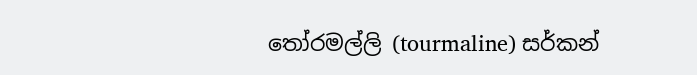තෝරමල්ලි (tourmaline) සර්කන්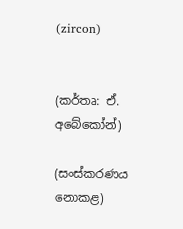(zircon)


(කර්තෘ: ඒ. අබේකෝන්)

(සංස්කරණය නොකළ)